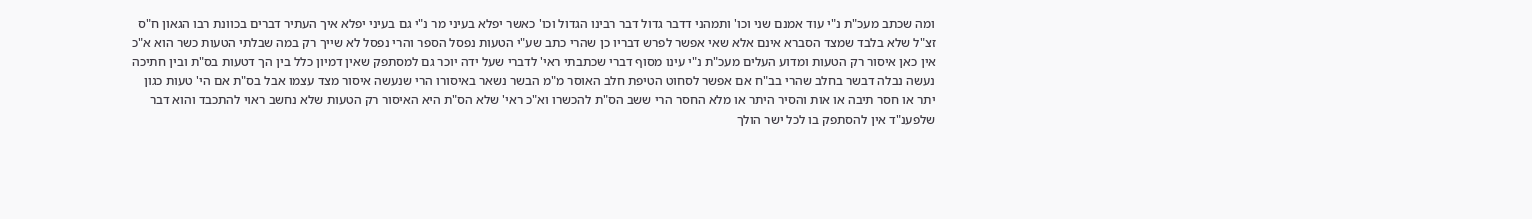ומה שכתב מעכ"ת נ"י עוד אמנם שני וכו' ותמהני דדבר גדול דבר רבינו הגדול וכו' כאשר יפלא בעיני מר נ"י גם בעיני יפלא איך העתיר דברים בכוונת רבו הגאון ח"ס זצ"ל שלא בלבד שמצד הסברא אינם אלא שאי אפשר לפרש דבריו כן שהרי כתב שע"י הטעות נפסל הספר והרי נפסל לא שייך רק במה שבלתי הטעות כשר הוא א"כ אין כאן איסור רק הטעות ומדוע העלים מעכ"ת נ"י עינו מסוף דברי שכתבתי ראי' לדברי שעל ידה יוכר גם למסתפק שאין דמיון כלל בין הך דטעות בס"ת ובין חתיכה נעשה נבלה דבשר בחלב שהרי בב"ח אם אפשר לסחוט הטיפת חלב האוסר מ"מ הבשר נשאר באיסורו הרי שנעשה איסור מצד עצמו אבל בס"ת אם הי' טעות כגון יתר או חסר תיבה או אות והסיר היתר או מלא החסר הרי ששב הס"ת להכשרו וא"כ ראי' שלא הס"ת היא האיסור רק הטעות שלא נחשב ראוי להתכבד והוא דבר שלפענ"ד אין להסתפק בו לכל ישר הולך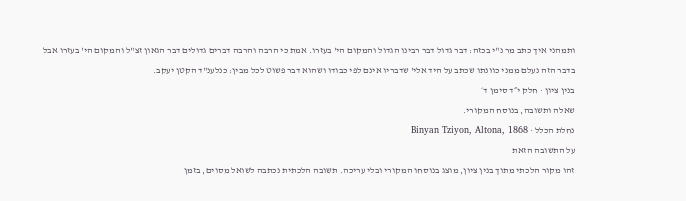ותמהני איך כתב מר נ"י בכזה: דבר גדול דבר רבינו הגדול והמקום הי' בעזרו. אמת כי הרבה והרבה דברים גדולים דבר הגאון זצ"ל והמקום הי' בעזרו אבל בדבר הזה נעלם ממני כוונתו שכתב על היד אלי' שדבריו אינם לפי כבודו ושהוא דבר פשוט לכל מבין: כנלענ"ד הקטן יעקב.
בנין ציון · חלק י״ד סימן ד׳
שאלה ותשובה, בנוסח המקורי.
נחלת הכלל · Binyan Tziyon, Altona, 1868
על התשובה הזאת
זהו מקור הלכתי מתוך בנין ציון, מוצג בנוסחו המקורי ובלי עריכה. תשובה הלכתית נכתבה לשואל מסוים, בזמן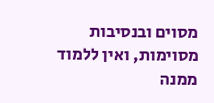מסוים ובנסיבות מסוימות, ואין ללמוד ממנה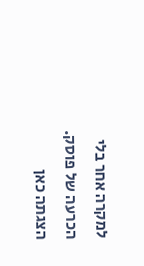למקרה אחר בלי הכרעה של פוסק. הצגתה כאן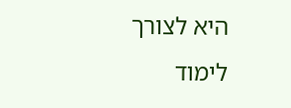היא לצורך לימוד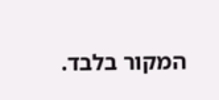המקור בלבד.